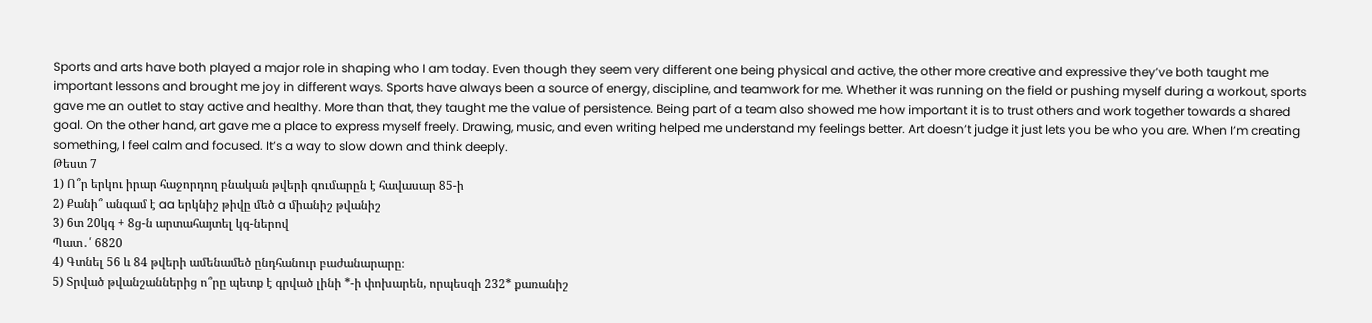Sports and arts have both played a major role in shaping who I am today. Even though they seem very different one being physical and active, the other more creative and expressive they’ve both taught me important lessons and brought me joy in different ways. Sports have always been a source of energy, discipline, and teamwork for me. Whether it was running on the field or pushing myself during a workout, sports gave me an outlet to stay active and healthy. More than that, they taught me the value of persistence. Being part of a team also showed me how important it is to trust others and work together towards a shared goal. On the other hand, art gave me a place to express myself freely. Drawing, music, and even writing helped me understand my feelings better. Art doesn’t judge it just lets you be who you are. When I’m creating something, I feel calm and focused. It’s a way to slow down and think deeply.
Թեստ 7
1) Ո՞ր երկու իրար հաջորդող բնական թվերի գումարըն է հավասար 85-ի
2) Քանի՞ անգամ է aa երկնիշ թիվը մեծ a միանիշ թվանիշ
3) 6տ 20կգ + 8ց-ն արտահայտել կգ-ներով
Պատ․՛ 6820
4) Գտնել 56 և 84 թվերի ամենամեծ ընդհանուր բաժանարարը։
5) Տրված թվանշաններից ո՞րը պետք է գրված լինի *-ի փոխարեն, որպեսզի 232* քառանիշ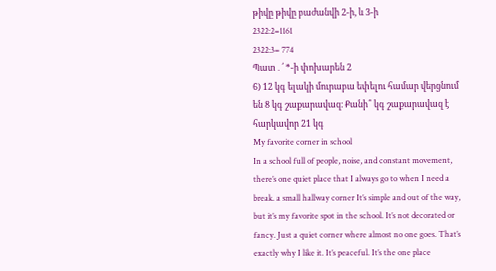թիվը թիվը բաժանվի 2-ի, և 3-ի
2322:2=1161
2322:3= 774
Պատ․՛ *-ի փոխարեն 2
6) 12 կգ ելակի մուրաբա եփելու համար վերցնում են 8 կգ շաքարավազ։ Քանի՞ կգ շաքարավազ է հարկավոր 21 կգ
My favorite corner in school
In a school full of people, noise, and constant movement, there’s one quiet place that I always go to when I need a break. a small hallway corner It’s simple and out of the way, but it’s my favorite spot in the school. It’s not decorated or fancy. Just a quiet corner where almost no one goes. That’s exactly why I like it. It’s peaceful. It’s the one place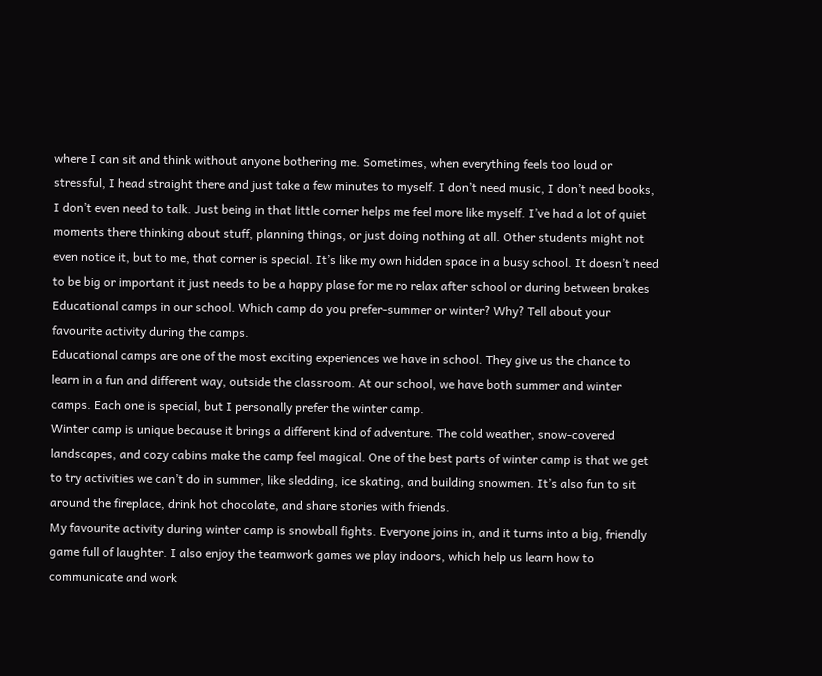where I can sit and think without anyone bothering me. Sometimes, when everything feels too loud or stressful, I head straight there and just take a few minutes to myself. I don’t need music, I don’t need books, I don’t even need to talk. Just being in that little corner helps me feel more like myself. I’ve had a lot of quiet moments there thinking about stuff, planning things, or just doing nothing at all. Other students might not even notice it, but to me, that corner is special. It’s like my own hidden space in a busy school. It doesn’t need to be big or important it just needs to be a happy plase for me ro relax after school or during between brakes
Educational camps in our school. Which camp do you prefer-summer or winter? Why? Tell about your favourite activity during the camps.
Educational camps are one of the most exciting experiences we have in school. They give us the chance to learn in a fun and different way, outside the classroom. At our school, we have both summer and winter camps. Each one is special, but I personally prefer the winter camp.
Winter camp is unique because it brings a different kind of adventure. The cold weather, snow-covered landscapes, and cozy cabins make the camp feel magical. One of the best parts of winter camp is that we get to try activities we can’t do in summer, like sledding, ice skating, and building snowmen. It’s also fun to sit around the fireplace, drink hot chocolate, and share stories with friends.
My favourite activity during winter camp is snowball fights. Everyone joins in, and it turns into a big, friendly game full of laughter. I also enjoy the teamwork games we play indoors, which help us learn how to communicate and work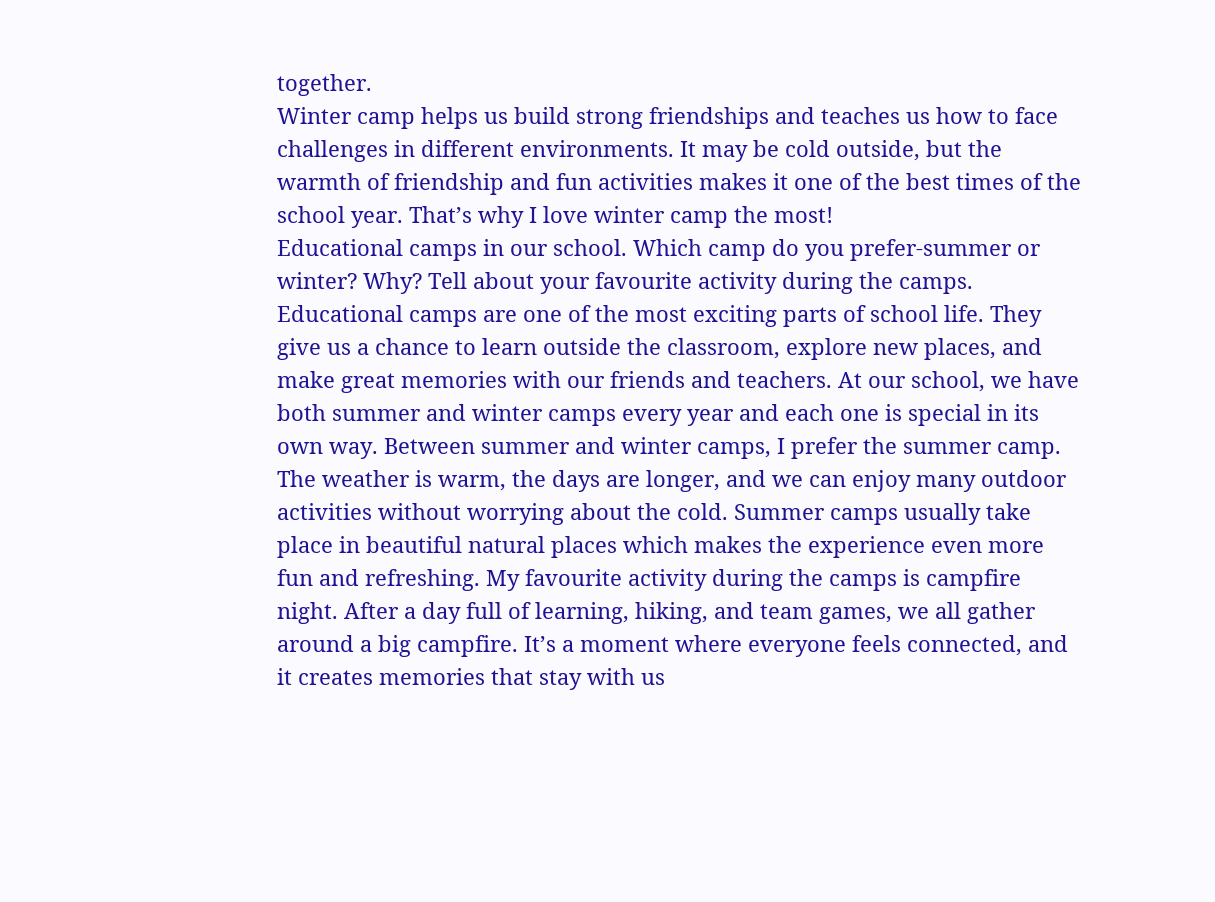together.
Winter camp helps us build strong friendships and teaches us how to face challenges in different environments. It may be cold outside, but the warmth of friendship and fun activities makes it one of the best times of the school year. That’s why I love winter camp the most!
Educational camps in our school. Which camp do you prefer-summer or winter? Why? Tell about your favourite activity during the camps.
Educational camps are one of the most exciting parts of school life. They give us a chance to learn outside the classroom, explore new places, and make great memories with our friends and teachers. At our school, we have both summer and winter camps every year and each one is special in its own way. Between summer and winter camps, I prefer the summer camp. The weather is warm, the days are longer, and we can enjoy many outdoor activities without worrying about the cold. Summer camps usually take place in beautiful natural places which makes the experience even more fun and refreshing. My favourite activity during the camps is campfire night. After a day full of learning, hiking, and team games, we all gather around a big campfire. It’s a moment where everyone feels connected, and it creates memories that stay with us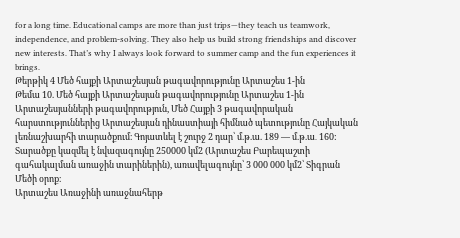for a long time. Educational camps are more than just trips—they teach us teamwork, independence, and problem-solving. They also help us build strong friendships and discover new interests. That’s why I always look forward to summer camp and the fun experiences it brings.
Թերթիկ 4 Մեծ հայքի Արտաշեսյան թագավորությունը Արտաշես 1-ին
Թեմա 10. Մեծ հայքի Արտաշեսյան թագավորությունը Արտաշես 1-ին
Արտաշեսյանների թագավորություն, Մեծ Հայքի 3 թագավորական հարստություններից Արտաշեսյան դինաստիայի հիմնած պետությունը Հայկական լեռնաշխարհի տարածքում։ Գոյատևել է շուրջ 2 դար՝ մ.թ.ա. 189 — մ.թ.ա․ 160: Տարածքը կազմել է նվազագույնը 250000 կմ2 (Արտաշես Բարեպաշտի գահակալման առաջին տարիներին), առավելագույնը՝ 3 000 000 կմ2՝ Տիգրան Մեծի օրոք։
Արտաշես Առաջինի առաջնահերթ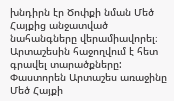խնդիրն էր Ծոփքի նման Մեծ Հայքից անջատված նահանգները վերամիավորել։ Արտաշեսին հաջողվում է հետ գրավել տարածքները: Փաստորեն Արտաշես առաջինը Մեծ Հայքի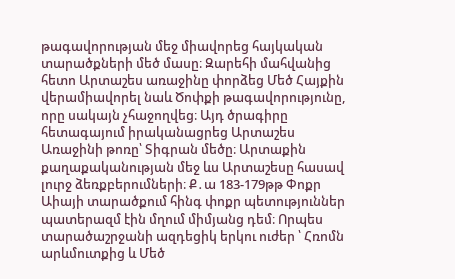թագավորության մեջ միավորեց հայկական տարածքների մեծ մասը։ Զարեհի մահվանից հետո Արտաշես առաջինը փորձեց Մեծ Հայքին վերամիավորել նաև Ծոփքի թագավորությունը, որը սակայն չհաջողվեց։ Այդ ծրագիրը հետագայում իրականացրեց Արտաշես Առաջինի թոռը՝ Տիգրան մեծը։ Արտաքին քաղաքականության մեջ ևս Արտաշեսը հասավ լուրջ ձեռքբերումների։ Ք․ա 183-179թթ Փոքր Աիայի տարածքում հինգ փոքր պետություններ պատերազմ էին մղում միմյանց դեմ։ Որպես տարածաշրջանի ազդեցիկ երկու ուժեր ՝ Հռոմն արևմուտքից և Մեծ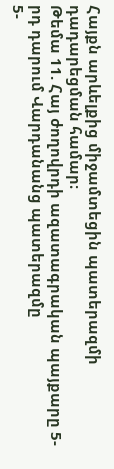Հայքն արևելքից միջամտեցին պատերազմի դադարեցման համար։
Թեմա 11. Հայ ժողովրդի ազատագրական պայքարը 5-րդ դարում Վարդանանց պատերազմը
5-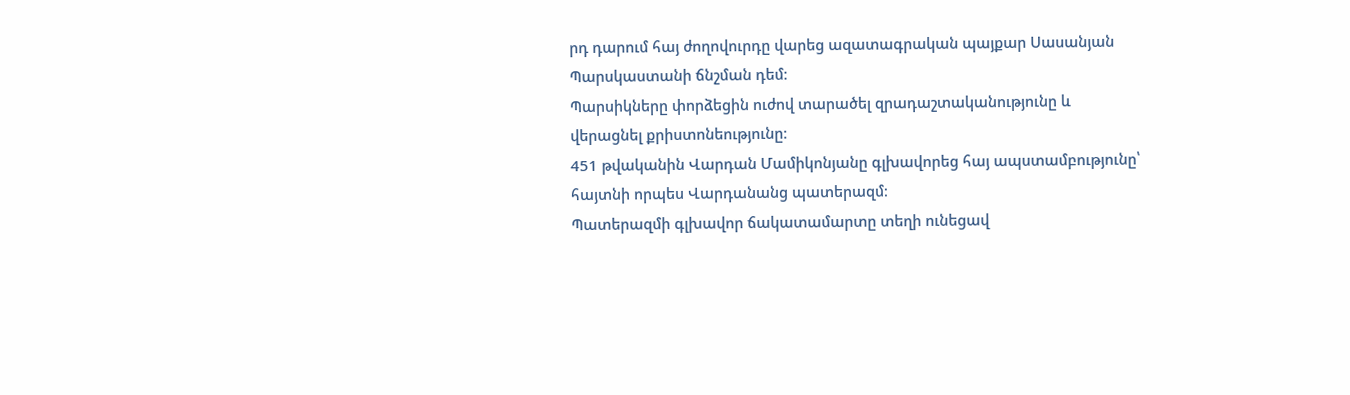րդ դարում հայ ժողովուրդը վարեց ազատագրական պայքար Սասանյան Պարսկաստանի ճնշման դեմ։
Պարսիկները փորձեցին ուժով տարածել զրադաշտականությունը և վերացնել քրիստոնեությունը։
451 թվականին Վարդան Մամիկոնյանը գլխավորեց հայ ապստամբությունը՝ հայտնի որպես Վարդանանց պատերազմ։
Պատերազմի գլխավոր ճակատամարտը տեղի ունեցավ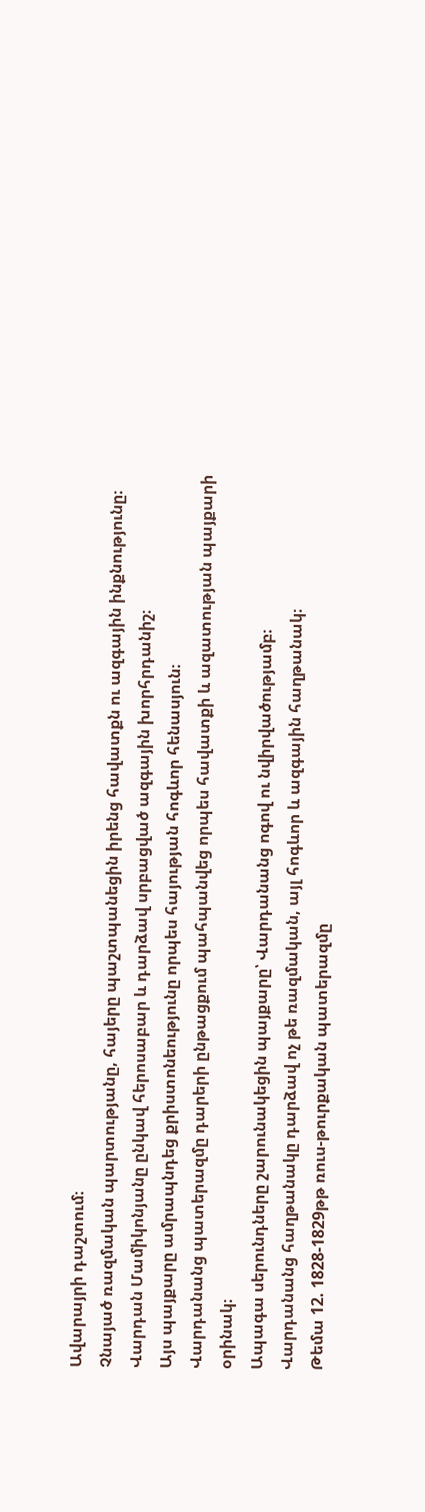Ավարայրի դաշտում։
Չնայած ռազմական պարտությանը, հայերը պաշտպանեցին իրենց հավատքն ու ազգային ինքնությունը։
Վարդան Մամիկոնյանը ընկավ հերոսաբար և դարձավ սրբացված ազգային խորհրդանիշ։
Այս պայքարը ամրապնդեց քրիստոնեությունը որպես հայության հոգևոր հենասյուն։
Վարդանանց պատերազմը դարերի ընթացքում պահպանվեց որպես հավատքի և ազատության պայքարի օրինակ։
Ապագա սերունդները շարունակեցին պայքարը՝ Վարդանանց ոգով ու նվիրվածությամբ։
Վարդանանց հաղթանակը դարձավ ոչ թե ռազմական, այլ հոգևոր և ազգային հաղթանակ։
Թեմա 12. 1828-1829թթ ռուս-թուրքական պատերազմը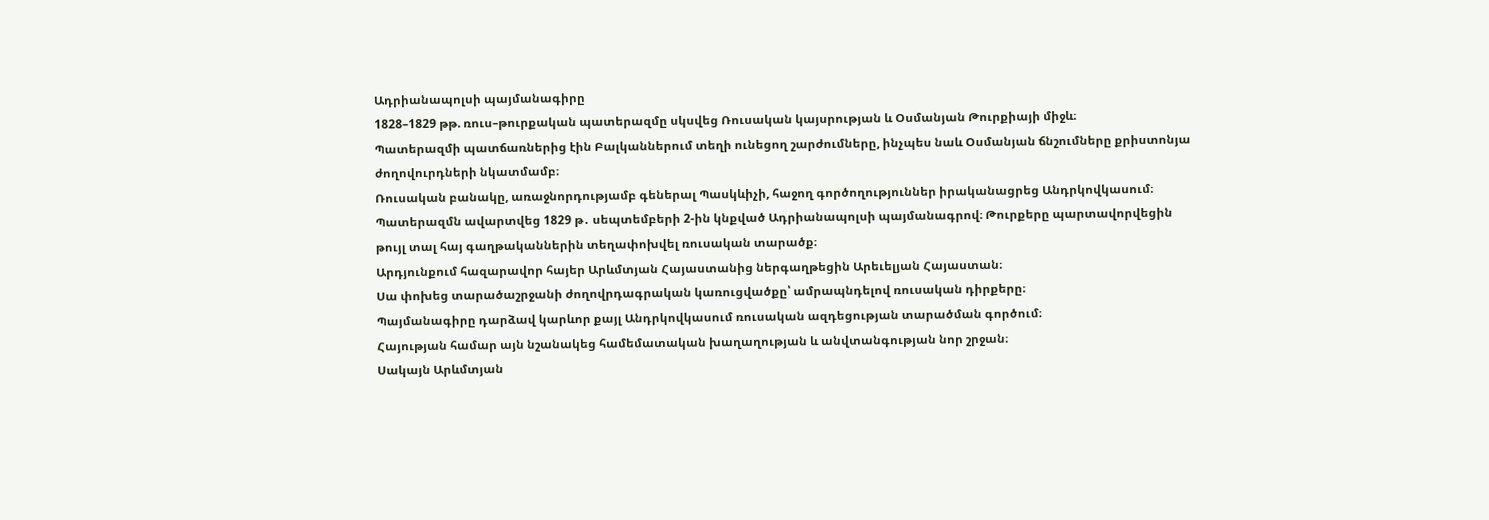Ադրիանապոլսի պայմանագիրը
1828–1829 թթ. ռուս–թուրքական պատերազմը սկսվեց Ռուսական կայսրության և Օսմանյան Թուրքիայի միջև։
Պատերազմի պատճառներից էին Բալկաններում տեղի ունեցող շարժումները, ինչպես նաև Օսմանյան ճնշումները քրիստոնյա ժողովուրդների նկատմամբ։
Ռուսական բանակը, առաջնորդությամբ գեներալ Պասկևիչի, հաջող գործողություններ իրականացրեց Անդրկովկասում։ Պատերազմն ավարտվեց 1829 թ․ սեպտեմբերի 2-ին կնքված Ադրիանապոլսի պայմանագրով։ Թուրքերը պարտավորվեցին թույլ տալ հայ գաղթականներին տեղափոխվել ռուսական տարածք։
Արդյունքում հազարավոր հայեր Արևմտյան Հայաստանից ներգաղթեցին Արեւելյան Հայաստան։
Սա փոխեց տարածաշրջանի ժողովրդագրական կառուցվածքը՝ ամրապնդելով ռուսական դիրքերը։
Պայմանագիրը դարձավ կարևոր քայլ Անդրկովկասում ռուսական ազդեցության տարածման գործում։
Հայության համար այն նշանակեց համեմատական խաղաղության և անվտանգության նոր շրջան։
Սակայն Արևմտյան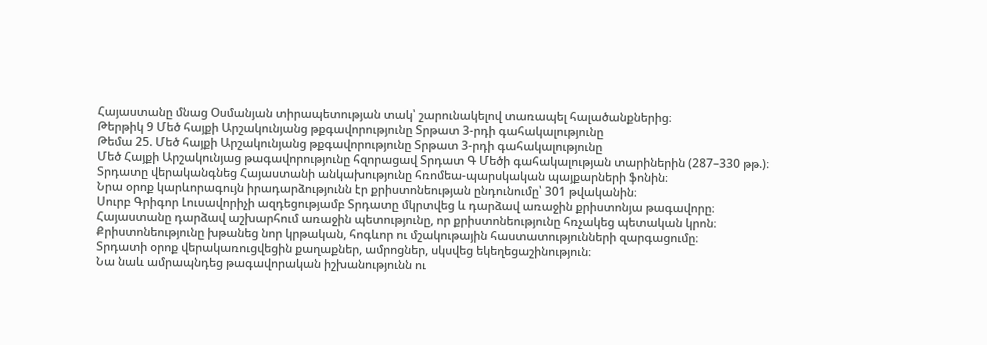Հայաստանը մնաց Օսմանյան տիրապետության տակ՝ շարունակելով տառապել հալածանքներից։
Թերթիկ 9 Մեծ հայքի Արշակունյանց թքգավորությունը Տրթատ 3-րդի գահակալությունը
Թեմա 25. Մեծ հայքի Արշակունյանց թքգավորությունը Տրթատ 3-րդի գահակալությունը
Մեծ Հայքի Արշակունյաց թագավորությունը հզորացավ Տրդատ Գ Մեծի գահակալության տարիներին (287–330 թթ.)։
Տրդատը վերականգնեց Հայաստանի անկախությունը հռոմեա-պարսկական պայքարների ֆոնին։
Նրա օրոք կարևորագույն իրադարձությունն էր քրիստոնեության ընդունումը՝ 301 թվականին։
Սուրբ Գրիգոր Լուսավորիչի ազդեցությամբ Տրդատը մկրտվեց և դարձավ առաջին քրիստոնյա թագավորը։
Հայաստանը դարձավ աշխարհում առաջին պետությունը, որ քրիստոնեությունը հռչակեց պետական կրոն։
Քրիստոնեությունը խթանեց նոր կրթական, հոգևոր ու մշակութային հաստատությունների զարգացումը։
Տրդատի օրոք վերակառուցվեցին քաղաքներ, ամրոցներ, սկսվեց եկեղեցաշինություն։
Նա նաև ամրապնդեց թագավորական իշխանությունն ու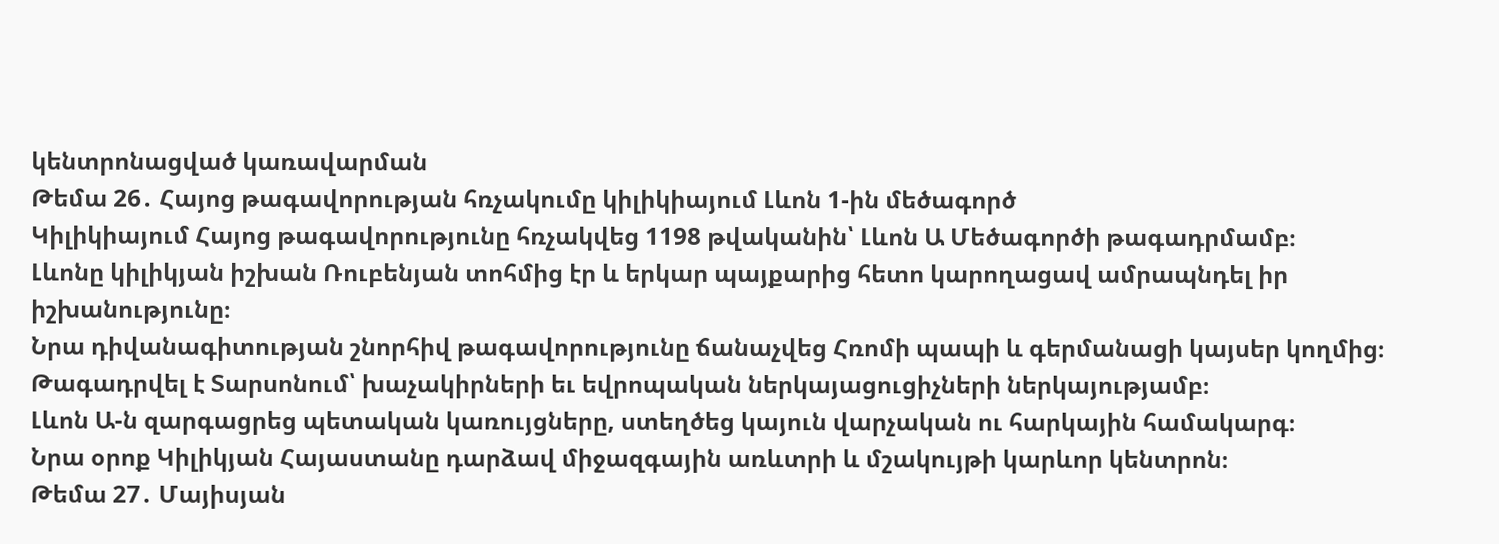կենտրոնացված կառավարման
Թեմա 26․ Հայոց թագավորության հռչակումը կիլիկիայում Լևոն 1-ին մեծագործ
Կիլիկիայում Հայոց թագավորությունը հռչակվեց 1198 թվականին՝ Լևոն Ա Մեծագործի թագադրմամբ։
Լևոնը կիլիկյան իշխան Ռուբենյան տոհմից էր և երկար պայքարից հետո կարողացավ ամրապնդել իր իշխանությունը։
Նրա դիվանագիտության շնորհիվ թագավորությունը ճանաչվեց Հռոմի պապի և գերմանացի կայսեր կողմից։
Թագադրվել է Տարսոնում՝ խաչակիրների եւ եվրոպական ներկայացուցիչների ներկայությամբ։
Լևոն Ա-ն զարգացրեց պետական կառույցները, ստեղծեց կայուն վարչական ու հարկային համակարգ։
Նրա օրոք Կիլիկյան Հայաստանը դարձավ միջազգային առևտրի և մշակույթի կարևոր կենտրոն։
Թեմա 27․ Մայիսյան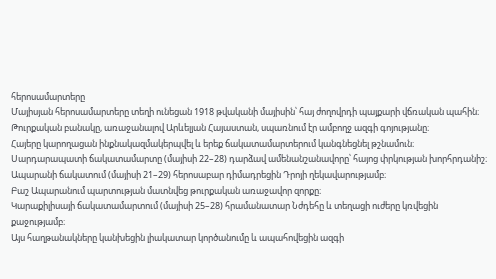հերոսամարտերը
Մայիսյան հերոսամարտերը տեղի ունեցան 1918 թվականի մայիսին՝ հայ ժողովրդի պայքարի վճռական պահին։
Թուրքական բանակը, առաջանալով Արևելյան Հայաստան, սպառնում էր ամբողջ ազգի գոյությանը։
Հայերը կարողացան ինքնակազմակերպվել և երեք ճակատամարտերում կանգնեցնել թշնամուն։
Սարդարապատի ճակատամարտը (մայիսի 22–28) դարձավ ամենանշանավորը՝ հայոց փրկության խորհրդանիշ։
Ապարանի ճակատում (մայիսի 21–29) հերոսաբար դիմադրեցին Դրոյի ղեկավարությամբ։
Բաշ Ապարանում պարտության մատնվեց թուրքական առաջավոր զորքը։
Կարաքիլիսայի ճակատամարտում (մայիսի 25–28) հրամանատար Նժդեհը և տեղացի ուժերը կռվեցին քաջությամբ։
Այս հաղթանակները կանխեցին լիակատար կործանումը և ապահովեցին ազգի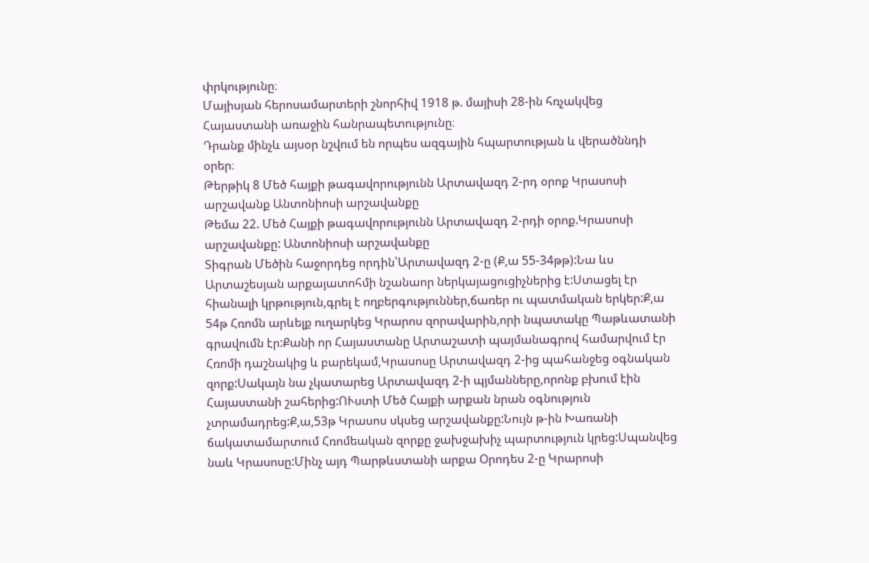փրկությունը։
Մայիսյան հերոսամարտերի շնորհիվ 1918 թ. մայիսի 28-ին հռչակվեց Հայաստանի առաջին հանրապետությունը։
Դրանք մինչև այսօր նշվում են որպես ազգային հպարտության և վերածննդի օրեր։
Թերթիկ 8 Մեծ հայքի թագավորությունն Արտավազդ 2-րդ օրոք Կրասոսի արշավանք Անտոնիոսի արշավանքը
Թեմա 22. Մեծ Հայքի թագավորությունն Արտավազդ 2-րդի օրոք.Կրասոսի արշավանքը: Անտոնիոսի արշավանքը
Տիգրան Մեծին հաջորդեց որդին՝Արտավազդ 2-ը (Ք,ա 55-34թթ):Նա ևս Արտաշեսյան արքայատոհմի նշանաոր ներկայացուցիչներից է:Ստացել էր հիանալի կրթություն,գրել է ողբերգություններ,ճառեր ու պատմական երկեր:Ք,ա 54թ Հռոմն արևելք ուղարկեց Կրարոս զորավարին,որի նպատակը Պաթևատանի գրավումն էր:Քանի որ Հայաստանը Արտաշատի պայմանագրով համարվում էր Հռոմի դաշնակից և բարեկամ,Կրասոսը Արտավազդ 2-ից պահանջեց օգնական զորք:Սակայն նա չկատարեց Արտավազդ 2-ի պյմանները,որոնք բխում էին Հայաստանի շահերից:ՈՒստի Մեծ Հայքի արքան նրան օգնություն չտրամադրեց:Ք,ա,53թ Կրասոս սկսեց արշավանքը:Նույն թ-ին Խառանի ճակատամարտում Հռոմեական զորքը ջախջախիչ պարտություն կրեց:Սպանվեց նաև Կրասոսը:Մինչ այդ Պարթևստանի արքա Օրոդես 2-ը Կրարոսի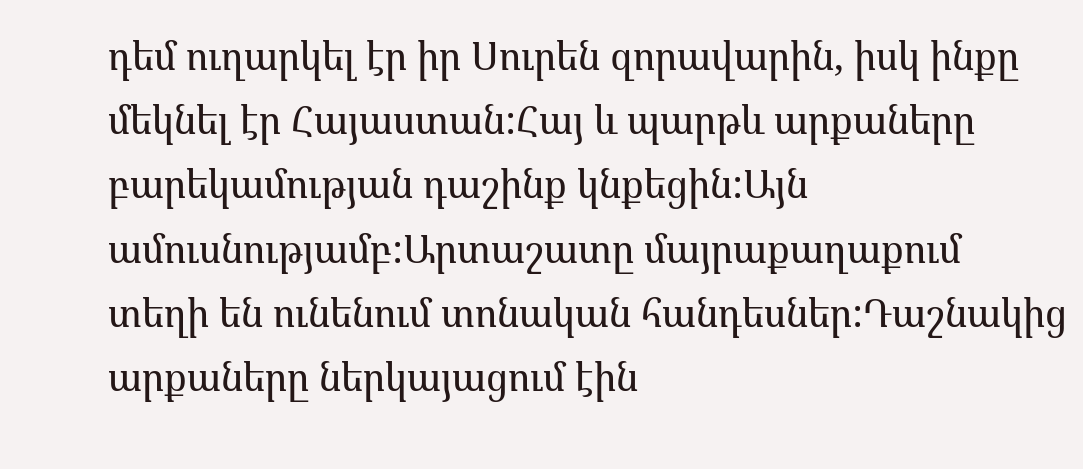դեմ ուղարկել էր իր Սուրեն զորավարին, իսկ ինքը մեկնել էր Հայաստան:Հայ և պարթև արքաները բարեկամության դաշինք կնքեցին:Այն ամուսնությամբ:Արտաշատը մայրաքաղաքում տեղի են ունենում տոնական հանդեսներ:Դաշնակից արքաները ներկայացում էին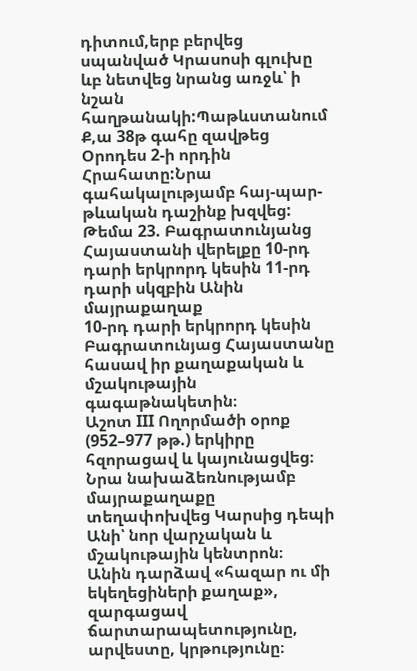դիտում,երբ բերվեց սպանված Կրասոսի գլուխը ևբ նետվեց նրանց առջև՝ ի նշան հաղթանակի:Պաթևստանում Ք,ա 38թ գահը զավթեց Օրոդես 2-ի որդին Հրահատը:Նրա գահակալությամբ հայ-պար-թևական դաշինք խզվեց:
Թեմա 23. Բագրատունյանց Հայաստանի վերելքը 10-րդ դարի երկրորդ կեսին 11-րդ դարի սկզբին Անին մայրաքաղաք
10-րդ դարի երկրորդ կեսին Բագրատունյաց Հայաստանը հասավ իր քաղաքական և մշակութային գագաթնակետին։
Աշոտ III Ողորմածի օրոք (952–977 թթ.) երկիրը հզորացավ և կայունացվեց։
Նրա նախաձեռնությամբ մայրաքաղաքը տեղափոխվեց Կարսից դեպի Անի՝ նոր վարչական և մշակութային կենտրոն։
Անին դարձավ «հազար ու մի եկեղեցիների քաղաք», զարգացավ ճարտարապետությունը, արվեստը, կրթությունը։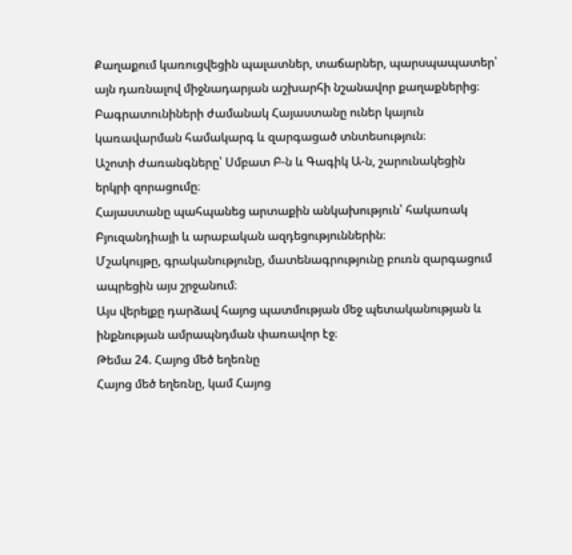Քաղաքում կառուցվեցին պալատներ, տաճարներ, պարսպապատեր՝ այն դառնալով միջնադարյան աշխարհի նշանավոր քաղաքներից։
Բագրատունիների ժամանակ Հայաստանը ուներ կայուն կառավարման համակարգ և զարգացած տնտեսություն։
Աշոտի ժառանգները՝ Սմբատ Բ-ն և Գագիկ Ա-ն, շարունակեցին երկրի զորացումը։
Հայաստանը պահպանեց արտաքին անկախություն՝ հակառակ Բյուզանդիայի և արաբական ազդեցություններին։
Մշակույթը, գրականությունը, մատենագրությունը բուռն զարգացում ապրեցին այս շրջանում։
Այս վերելքը դարձավ հայոց պատմության մեջ պետականության և ինքնության ամրապնդման փառավոր էջ։
Թեմա 24. Հայոց մեծ եղեռնը
Հայոց մեծ եղեռնը, կամ Հայոց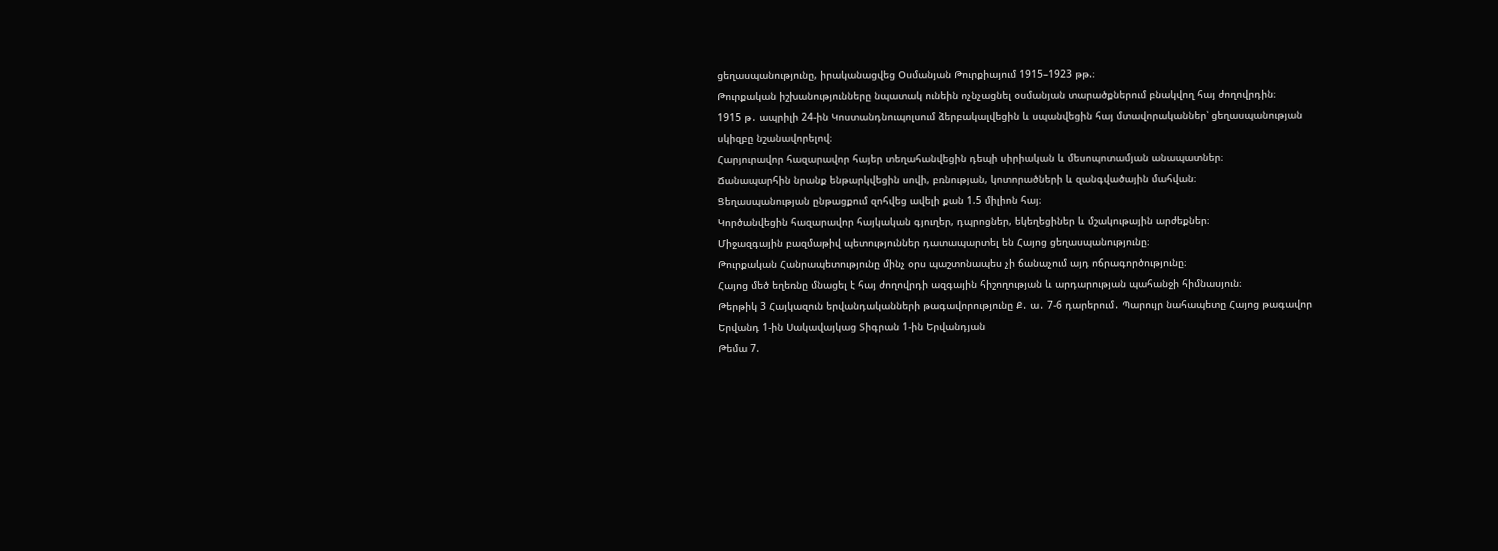ցեղասպանությունը, իրականացվեց Օսմանյան Թուրքիայում 1915–1923 թթ.։
Թուրքական իշխանությունները նպատակ ունեին ոչնչացնել օսմանյան տարածքներում բնակվող հայ ժողովրդին։
1915 թ․ ապրիլի 24-ին Կոստանդնուպոլսում ձերբակալվեցին և սպանվեցին հայ մտավորականներ՝ ցեղասպանության սկիզբը նշանավորելով։
Հարյուրավոր հազարավոր հայեր տեղահանվեցին դեպի սիրիական և մեսոպոտամյան անապատներ։
Ճանապարհին նրանք ենթարկվեցին սովի, բռնության, կոտորածների և զանգվածային մահվան։
Ցեղասպանության ընթացքում զոհվեց ավելի քան 1.5 միլիոն հայ։
Կործանվեցին հազարավոր հայկական գյուղեր, դպրոցներ, եկեղեցիներ և մշակութային արժեքներ։
Միջազգային բազմաթիվ պետություններ դատապարտել են Հայոց ցեղասպանությունը։
Թուրքական Հանրապետությունը մինչ օրս պաշտոնապես չի ճանաչում այդ ոճրագործությունը։
Հայոց մեծ եղեռնը մնացել է հայ ժողովրդի ազգային հիշողության և արդարության պահանջի հիմնասյուն։
Թերթիկ 3 Հայկազուն երվանդականների թագավորությունը Ք․ ա․ 7-6 դարերում․ Պարույր նահապետը Հայոց թագավոր Երվանդ 1-ին Սակավայկաց Տիգրան 1-ին Երվանդյան
Թեմա 7.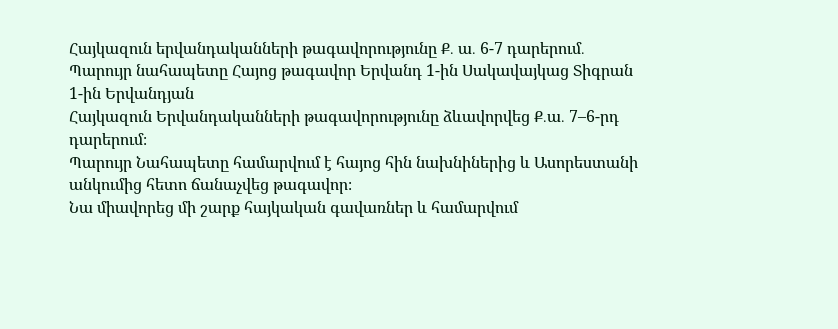Հայկազուն երվանդականների թագավորությունը Ք․ ա․ 6-7 դարերում․ Պարույր նահապետը Հայոց թագավոր Երվանդ 1-ին Սակավայկաց Տիգրան 1-ին Երվանդյան
Հայկազուն Երվանդականների թագավորությունը ձևավորվեց Ք․ա․ 7–6-րդ դարերում։
Պարույր Նահապետը համարվում է հայոց հին նախնիներից և Ասորեստանի անկումից հետո ճանաչվեց թագավոր։
Նա միավորեց մի շարք հայկական գավառներ և համարվում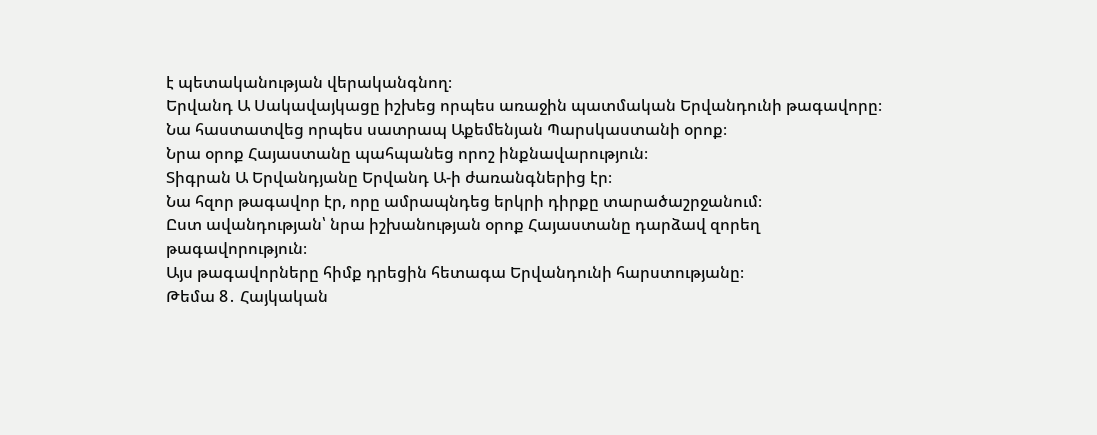է պետականության վերականգնող։
Երվանդ Ա Սակավայկացը իշխեց որպես առաջին պատմական Երվանդունի թագավորը։
Նա հաստատվեց որպես սատրապ Աքեմենյան Պարսկաստանի օրոք։
Նրա օրոք Հայաստանը պահպանեց որոշ ինքնավարություն։
Տիգրան Ա Երվանդյանը Երվանդ Ա-ի ժառանգներից էր։
Նա հզոր թագավոր էր, որը ամրապնդեց երկրի դիրքը տարածաշրջանում։
Ըստ ավանդության՝ նրա իշխանության օրոք Հայաստանը դարձավ զորեղ թագավորություն։
Այս թագավորները հիմք դրեցին հետագա Երվանդունի հարստությանը։
Թեմա 8․ Հայկական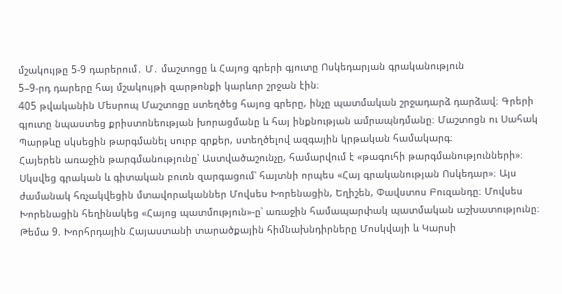մշակույթը 5-9 դարերում․ Մ․ մաշտոցը և Հայոց գրերի գյուտը Ոսկեդարյան գրականություն
5–9-րդ դարերը հայ մշակույթի զարթոնքի կարևոր շրջան էին։
405 թվականին Մեսրոպ Մաշտոցը ստեղծեց հայոց գրերը, ինչը պատմական շրջադարձ դարձավ։ Գրերի գյուտը նպաստեց քրիստոնեության խորացմանը և հայ ինքնության ամրապնդմանը։ Մաշտոցն ու Սահակ Պարթևը սկսեցին թարգմանել սուրբ գրքեր, ստեղծելով ազգային կրթական համակարգ։
Հայերեն առաջին թարգմանությունը՝ Աստվածաշունչը, համարվում է «թագուհի թարգմանությունների»։ Սկսվեց գրական և գիտական բուռն զարգացում՝ հայտնի որպես «Հայ գրականության Ոսկեդար»։ Այս ժամանակ հռչակվեցին մտավորականներ Մովսես Խորենացին, Եղիշեն, Փավստոս Բուզանդը։ Մովսես Խորենացին հեղինակեց «Հայոց պատմություն»-ը՝ առաջին համապարփակ պատմական աշխատությունը։
Թեմա 9. Խորհրդային Հայաստանի տարածքային հիմնախնդիրները Մոսկվայի և Կարսի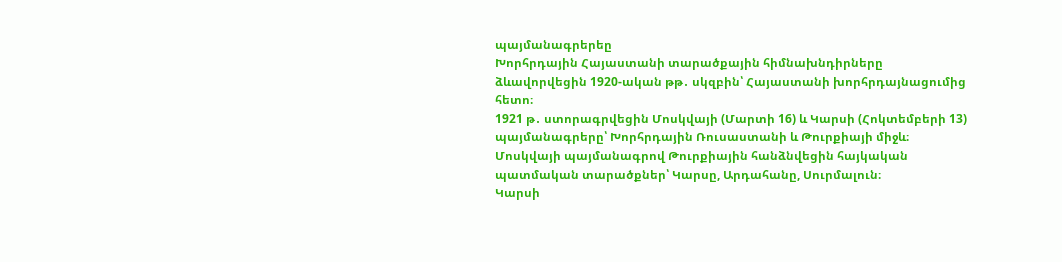պայմանագրերեը
Խորհրդային Հայաստանի տարածքային հիմնախնդիրները ձևավորվեցին 1920-ական թթ․ սկզբին՝ Հայաստանի խորհրդայնացումից հետո։
1921 թ․ ստորագրվեցին Մոսկվայի (Մարտի 16) և Կարսի (Հոկտեմբերի 13) պայմանագրերը՝ Խորհրդային Ռուսաստանի և Թուրքիայի միջև։ Մոսկվայի պայմանագրով Թուրքիային հանձնվեցին հայկական պատմական տարածքներ՝ Կարսը, Արդահանը, Սուրմալուն։
Կարսի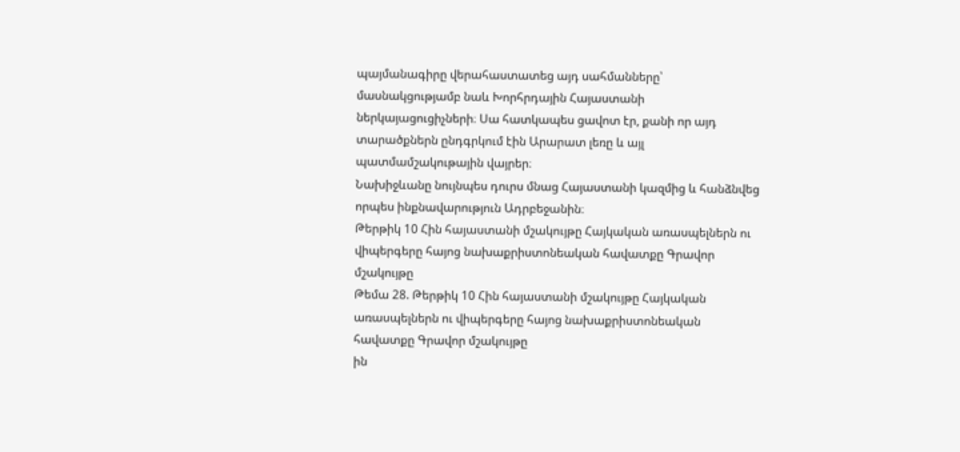պայմանագիրը վերահաստատեց այդ սահմանները՝ մասնակցությամբ նաև Խորհրդային Հայաստանի ներկայացուցիչների։ Սա հատկապես ցավոտ էր, քանի որ այդ տարածքներն ընդգրկում էին Արարատ լեռը և այլ պատմամշակութային վայրեր։
Նախիջևանը նույնպես դուրս մնաց Հայաստանի կազմից և հանձնվեց որպես ինքնավարություն Ադրբեջանին։
Թերթիկ 10 Հին հայաստանի մշակույթը Հայկական առասպելներն ու վիպերգերը հայոց նախաքրիստոնեական հավատքը Գրավոր մշակույթը
Թեմա 28. Թերթիկ 10 Հին հայաստանի մշակույթը Հայկական առասպելներն ու վիպերգերը հայոց նախաքրիստոնեական հավատքը Գրավոր մշակույթը
ին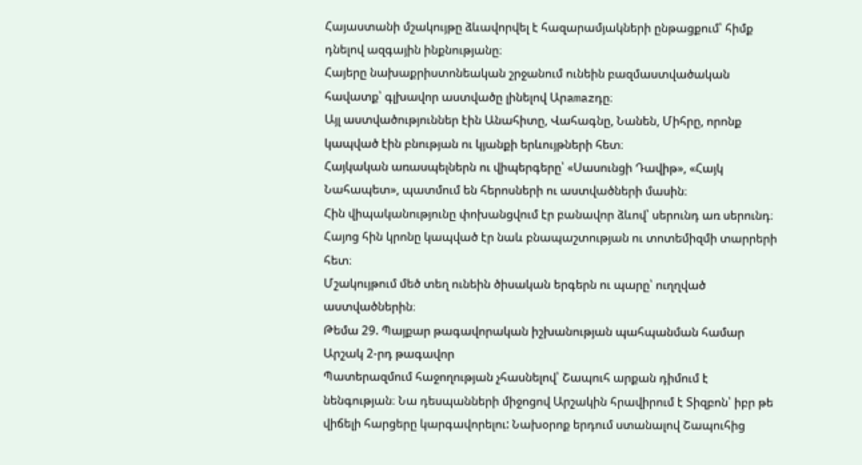Հայաստանի մշակույթը ձևավորվել է հազարամյակների ընթացքում՝ հիմք դնելով ազգային ինքնությանը։
Հայերը նախաքրիստոնեական շրջանում ունեին բազմաստվածական հավատք՝ գլխավոր աստվածը լինելով Արamazդը։
Այլ աստվածություններ էին Անահիտը, Վահագնը, Նանեն, Միհրը, որոնք կապված էին բնության ու կյանքի երևույթների հետ։
Հայկական առասպելներն ու վիպերգերը՝ «Սասունցի Դավիթ», «Հայկ Նահապետ», պատմում են հերոսների ու աստվածների մասին։
Հին վիպականությունը փոխանցվում էր բանավոր ձևով՝ սերունդ առ սերունդ։
Հայոց հին կրոնը կապված էր նաև բնապաշտության ու տոտեմիզմի տարրերի հետ։
Մշակույթում մեծ տեղ ունեին ծիսական երգերն ու պարը՝ ուղղված աստվածներին։
Թեմա 29. Պայքար թագավորական իշխանության պահպանման համար Արշակ 2-րդ թագավոր
Պատերազմում հաջողության չհասնելով՝ Շապուհ արքան դիմում է նենգության։ Նա դեսպանների միջոցով Արշակին հրավիրում է Տիզբոն՝ իբր թե վիճելի հարցերը կարգավորելու: Նախօրոք երդում ստանալով Շապուհից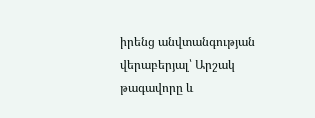իրենց անվտանգության վերաբերյալ՝ Արշակ թագավորը և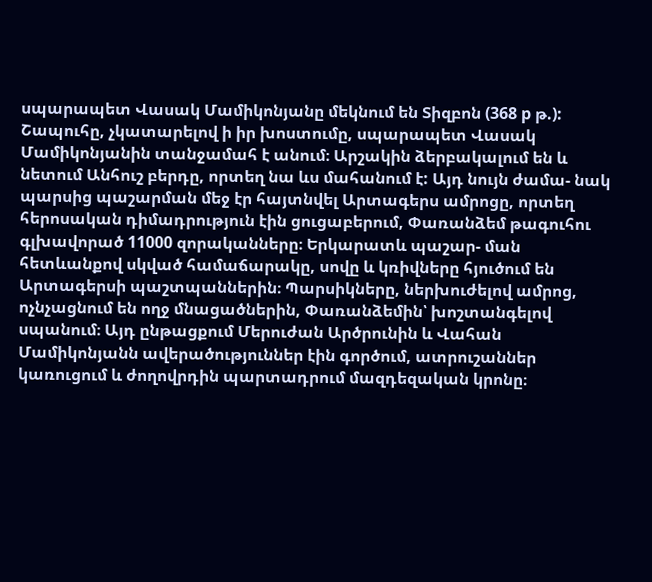սպարապետ Վասակ Մամիկոնյանը մեկնում են Տիզբոն (368 р թ.): Շապուհը, չկատարելով ի իր խոստումը, սպարապետ Վասակ Մամիկոնյանին տանջամահ է անում։ Արշակին ձերբակալում են և նետում Անհուշ բերդը, որտեղ նա ևս մահանում է: Այդ նույն ժամա- նակ պարսից պաշարման մեջ էր հայտնվել Արտագերս ամրոցը, որտեղ հերոսական դիմադրություն էին ցուցաբերում, Փառանձեմ թագուհու գլխավորած 11000 զորականները։ Երկարատև պաշար- ման հետևանքով սկված համաճարակը, սովը և կռիվները հյուծում են Արտագերսի պաշտպաններին։ Պարսիկները, ներխուժելով ամրոց, ոչնչացնում են ողջ մնացածներին, Փառանձեմին՝ խոշտանգելով սպանում։ Այդ ընթացքում Մերուժան Արծրունին և Վահան Մամիկոնյանն ավերածություններ էին գործում, ատրուշաններ կառուցում և ժողովրդին պարտադրում մազդեզական կրոնը։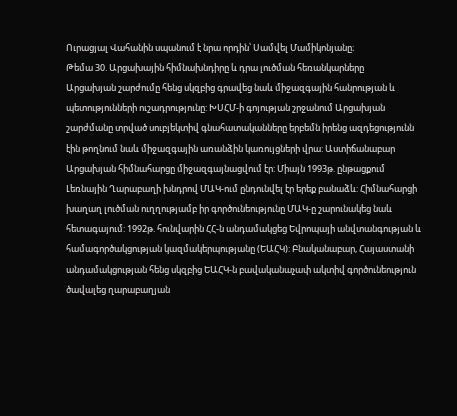Ուրացյալ Վահանին սպանում է նրա որդին՝ Սամվել Մամիկոնյանը։
Թեմա 30. Արցախային հիմնախնդիրը և դրա լուծման հեռանկարները
Արցախյան շարժումը հենց սկզբից գրավեց նաև միջազգային հանրության և պետությունների ուշադրությունը: ԽՍՀՄ-ի գոյության շրջանում Արցախյան շարժմանը տրված սուբյեկտիվ գնահատականները երբեմն իրենց ազդեցությունն էին թողնում նաև միջազգային առանձին կառույցների վրա: Աստիճանաբար Արցախյան հիմնահարցը միջազգայնացվում էր: Միայն 1993թ. ընթացքում Լեռնային Ղարաբաղի խնդրով ՄԱԿ-ում ընդունվել էր երեք բանաձև: Հիմնահարցի խաղաղ լուծման ուղղությամբ իր գործունեությունը ՄԱԿ-ը շարունակեց նաև հետագայում: 1992թ. հունվարին ՀՀ-ն անդամակցեց Եվրոպայի անվտանգության և համագործակցության կազմակերպությանը (ԵԱՀԿ): Բնականաբար, Հայաստանի անդամակցության հենց սկզբից ԵԱՀԿ-ն բավականաչափ ակտիվ գործունեություն ծավալեց ղարաբաղյան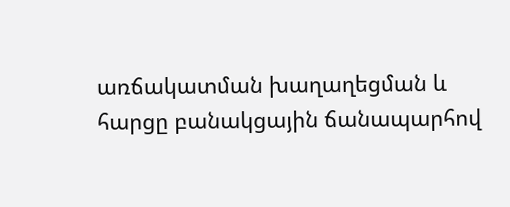առճակատման խաղաղեցման և հարցը բանակցային ճանապարհով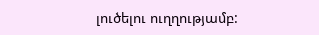լուծելու ուղղությամբ: